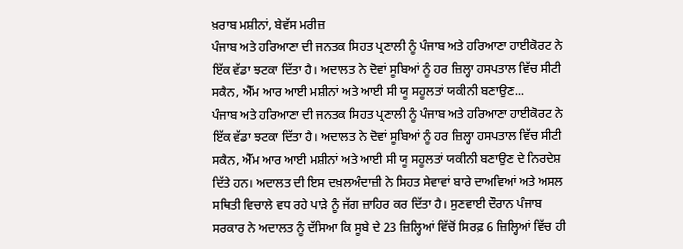ਖ਼ਰਾਬ ਮਸ਼ੀਨਾਂ, ਬੇਵੱਸ ਮਰੀਜ਼
ਪੰਜਾਬ ਅਤੇ ਹਰਿਆਣਾ ਦੀ ਜਨਤਕ ਸਿਹਤ ਪ੍ਰਣਾਲੀ ਨੂੰ ਪੰਜਾਬ ਅਤੇ ਹਰਿਆਣਾ ਹਾਈਕੋਰਟ ਨੇ ਇੱਕ ਵੱਡਾ ਝਟਕਾ ਦਿੱਤਾ ਹੈ। ਅਦਾਲਤ ਨੇ ਦੋਵਾਂ ਸੂਬਿਆਂ ਨੂੰ ਹਰ ਜ਼ਿਲ੍ਹਾ ਹਸਪਤਾਲ ਵਿੱਚ ਸੀਟੀ ਸਕੈਨ, ਐੱਮ ਆਰ ਆਈ ਮਸ਼ੀਨਾਂ ਅਤੇ ਆਈ ਸੀ ਯੂ ਸਹੂਲਤਾਂ ਯਕੀਨੀ ਬਣਾਉਣ...
ਪੰਜਾਬ ਅਤੇ ਹਰਿਆਣਾ ਦੀ ਜਨਤਕ ਸਿਹਤ ਪ੍ਰਣਾਲੀ ਨੂੰ ਪੰਜਾਬ ਅਤੇ ਹਰਿਆਣਾ ਹਾਈਕੋਰਟ ਨੇ ਇੱਕ ਵੱਡਾ ਝਟਕਾ ਦਿੱਤਾ ਹੈ। ਅਦਾਲਤ ਨੇ ਦੋਵਾਂ ਸੂਬਿਆਂ ਨੂੰ ਹਰ ਜ਼ਿਲ੍ਹਾ ਹਸਪਤਾਲ ਵਿੱਚ ਸੀਟੀ ਸਕੈਨ, ਐੱਮ ਆਰ ਆਈ ਮਸ਼ੀਨਾਂ ਅਤੇ ਆਈ ਸੀ ਯੂ ਸਹੂਲਤਾਂ ਯਕੀਨੀ ਬਣਾਉਣ ਦੇ ਨਿਰਦੇਸ਼ ਦਿੱਤੇ ਹਨ। ਅਦਾਲਤ ਦੀ ਇਸ ਦਖ਼ਲਅੰਦਾਜ਼ੀ ਨੇ ਸਿਹਤ ਸੇਵਾਵਾਂ ਬਾਰੇ ਦਾਅਵਿਆਂ ਅਤੇ ਅਸਲ ਸਥਿਤੀ ਵਿਚਾਲੇ ਵਧ ਰਹੇ ਪਾੜੇ ਨੂੰ ਜੱਗ ਜ਼ਾਹਿਰ ਕਰ ਦਿੱਤਾ ਹੈ। ਸੁਣਵਾਈ ਦੌਰਾਨ ਪੰਜਾਬ ਸਰਕਾਰ ਨੇ ਅਦਾਲਤ ਨੂੰ ਦੱਸਿਆ ਕਿ ਸੂਬੇ ਦੇ 23 ਜ਼ਿਲ੍ਹਿਆਂ ਵਿੱਚੋਂ ਸਿਰਫ਼ 6 ਜ਼ਿਲ੍ਹਿਆਂ ਵਿੱਚ ਹੀ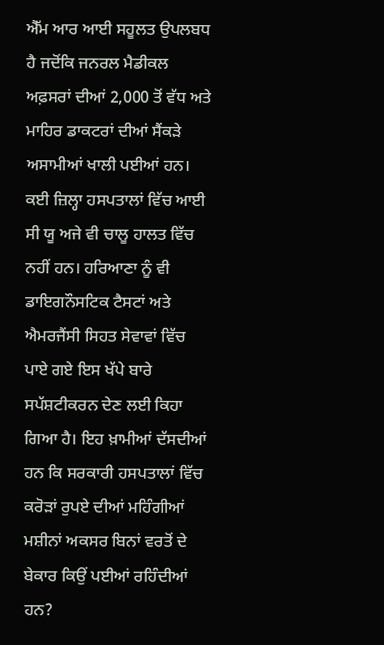ਐੱਮ ਆਰ ਆਈ ਸਹੂਲਤ ਉਪਲਬਧ ਹੈ ਜਦੋਂਕਿ ਜਨਰਲ ਮੈਡੀਕਲ ਅਫ਼ਸਰਾਂ ਦੀਆਂ 2,000 ਤੋਂ ਵੱਧ ਅਤੇ ਮਾਹਿਰ ਡਾਕਟਰਾਂ ਦੀਆਂ ਸੈਂਕੜੇ ਅਸਾਮੀਆਂ ਖਾਲੀ ਪਈਆਂ ਹਨ। ਕਈ ਜ਼ਿਲ੍ਹਾ ਹਸਪਤਾਲਾਂ ਵਿੱਚ ਆਈ ਸੀ ਯੂ ਅਜੇ ਵੀ ਚਾਲੂ ਹਾਲਤ ਵਿੱਚ ਨਹੀਂ ਹਨ। ਹਰਿਆਣਾ ਨੂੰ ਵੀ ਡਾਇਗਨੌਸਟਿਕ ਟੈਸਟਾਂ ਅਤੇ ਐਮਰਜੈਂਸੀ ਸਿਹਤ ਸੇਵਾਵਾਂ ਵਿੱਚ ਪਾਏ ਗਏ ਇਸ ਖੱਪੇ ਬਾਰੇ ਸਪੱਸ਼ਟੀਕਰਨ ਦੇਣ ਲਈ ਕਿਹਾ ਗਿਆ ਹੈ। ਇਹ ਖ਼ਾਮੀਆਂ ਦੱਸਦੀਆਂ ਹਨ ਕਿ ਸਰਕਾਰੀ ਹਸਪਤਾਲਾਂ ਵਿੱਚ ਕਰੋੜਾਂ ਰੁਪਏ ਦੀਆਂ ਮਹਿੰਗੀਆਂ ਮਸ਼ੀਨਾਂ ਅਕਸਰ ਬਿਨਾਂ ਵਰਤੋਂ ਦੇ ਬੇਕਾਰ ਕਿਉਂ ਪਈਆਂ ਰਹਿੰਦੀਆਂ ਹਨ?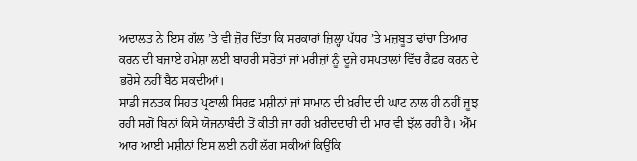ਅਦਾਲਤ ਨੇ ਇਸ ਗੱਲ ’ਤੇ ਵੀ ਜ਼ੋਰ ਦਿੱਤਾ ਕਿ ਸਰਕਾਰਾਂ ਜ਼ਿਲ੍ਹਾ ਪੱਧਰ ’ਤੇ ਮਜ਼ਬੂਤ ਢਾਂਚਾ ਤਿਆਰ ਕਰਨ ਦੀ ਬਜਾਏ ਹਮੇਸ਼ਾ ਲਈ ਬਾਹਰੀ ਸਰੋਤਾਂ ਜਾਂ ਮਰੀਜ਼ਾਂ ਨੂੰ ਦੂਜੇ ਹਸਪਤਾਲਾਂ ਵਿੱਚ ਰੈਫ਼ਰ ਕਰਨ ਦੇ ਭਰੋਸੇ ਨਹੀਂ ਬੈਠ ਸਕਦੀਆਂ।
ਸਾਡੀ ਜਨਤਕ ਸਿਹਤ ਪ੍ਰਣਾਲੀ ਸਿਰਫ਼ ਮਸ਼ੀਨਾਂ ਜਾਂ ਸਾਮਾਨ ਦੀ ਖ਼ਰੀਦ ਦੀ ਘਾਟ ਨਾਲ ਹੀ ਨਹੀਂ ਜੂਝ ਰਹੀ ਸਗੋਂ ਬਿਨਾਂ ਕਿਸੇ ਯੋਜਨਾਬੰਦੀ ਤੋਂ ਕੀਤੀ ਜਾ ਰਹੀ ਖ਼ਰੀਦਦਾਰੀ ਦੀ ਮਾਰ ਵੀ ਝੱਲ ਰਹੀ ਹੈ। ਐੱਮ ਆਰ ਆਈ ਮਸ਼ੀਨਾਂ ਇਸ ਲਈ ਨਹੀਂ ਲੱਗ ਸਕੀਆਂ ਕਿਉਂਕਿ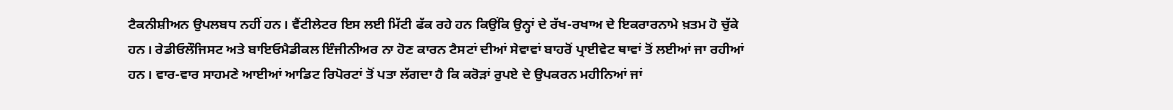ਟੈਕਨੀਸ਼ੀਅਨ ਉਪਲਬਧ ਨਹੀਂ ਹਨ। ਵੈਂਟੀਲੇਟਰ ਇਸ ਲਈ ਮਿੱਟੀ ਫੱਕ ਰਹੇ ਹਨ ਕਿਉਂਕਿ ਉਨ੍ਹਾਂ ਦੇ ਰੱਖ-ਰਖਾਅ ਦੇ ਇਕਰਾਰਨਾਮੇ ਖ਼ਤਮ ਹੋ ਚੁੱਕੇ ਹਨ। ਰੇਡੀਓਲੌਜਿਸਟ ਅਤੇ ਬਾਇਓਮੈਡੀਕਲ ਇੰਜੀਨੀਅਰ ਨਾ ਹੋਣ ਕਾਰਨ ਟੈਸਟਾਂ ਦੀਆਂ ਸੇਵਾਵਾਂ ਬਾਹਰੋਂ ਪ੍ਰਾਈਵੇਟ ਥਾਵਾਂ ਤੋਂ ਲਈਆਂ ਜਾ ਰਹੀਆਂ ਹਨ। ਵਾਰ-ਵਾਰ ਸਾਹਮਣੇ ਆਈਆਂ ਆਡਿਟ ਰਿਪੋਰਟਾਂ ਤੋਂ ਪਤਾ ਲੱਗਦਾ ਹੈ ਕਿ ਕਰੋੜਾਂ ਰੁਪਏ ਦੇ ਉਪਕਰਨ ਮਹੀਨਿਆਂ ਜਾਂ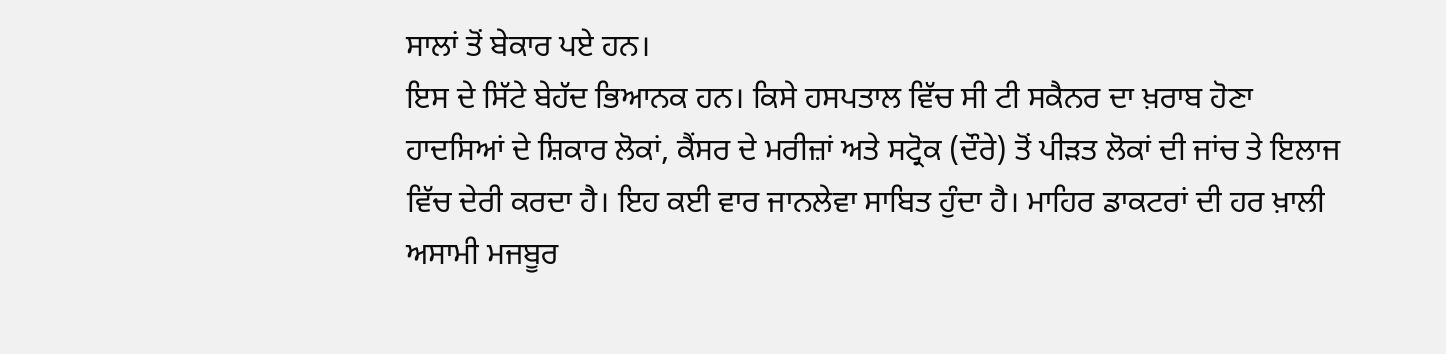ਸਾਲਾਂ ਤੋਂ ਬੇਕਾਰ ਪਏ ਹਨ।
ਇਸ ਦੇ ਸਿੱਟੇ ਬੇਹੱਦ ਭਿਆਨਕ ਹਨ। ਕਿਸੇ ਹਸਪਤਾਲ ਵਿੱਚ ਸੀ ਟੀ ਸਕੈਨਰ ਦਾ ਖ਼ਰਾਬ ਹੋਣਾ ਹਾਦਸਿਆਂ ਦੇ ਸ਼ਿਕਾਰ ਲੋਕਾਂ, ਕੈਂਸਰ ਦੇ ਮਰੀਜ਼ਾਂ ਅਤੇ ਸਟ੍ਰੋਕ (ਦੌਰੇ) ਤੋਂ ਪੀੜਤ ਲੋਕਾਂ ਦੀ ਜਾਂਚ ਤੇ ਇਲਾਜ ਵਿੱਚ ਦੇਰੀ ਕਰਦਾ ਹੈ। ਇਹ ਕਈ ਵਾਰ ਜਾਨਲੇਵਾ ਸਾਬਿਤ ਹੁੰਦਾ ਹੈ। ਮਾਹਿਰ ਡਾਕਟਰਾਂ ਦੀ ਹਰ ਖ਼ਾਲੀ ਅਸਾਮੀ ਮਜਬੂਰ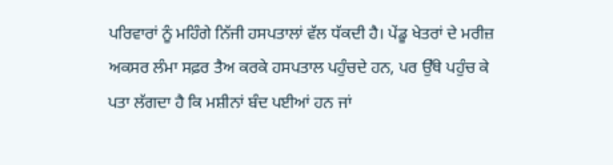ਪਰਿਵਾਰਾਂ ਨੂੰ ਮਹਿੰਗੇ ਨਿੱਜੀ ਹਸਪਤਾਲਾਂ ਵੱਲ ਧੱਕਦੀ ਹੈ। ਪੇਂਡੂ ਖੇਤਰਾਂ ਦੇ ਮਰੀਜ਼ ਅਕਸਰ ਲੰਮਾ ਸਫ਼ਰ ਤੈਅ ਕਰਕੇ ਹਸਪਤਾਲ ਪਹੁੰਚਦੇ ਹਨ, ਪਰ ਉੱਥੇ ਪਹੁੰਚ ਕੇ ਪਤਾ ਲੱਗਦਾ ਹੈ ਕਿ ਮਸ਼ੀਨਾਂ ਬੰਦ ਪਈਆਂ ਹਨ ਜਾਂ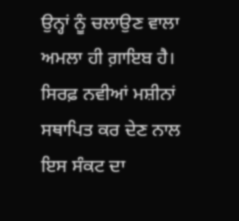ਉਨ੍ਹਾਂ ਨੂੰ ਚਲਾਉਣ ਵਾਲਾ ਅਮਲਾ ਹੀ ਗ਼ਾਇਬ ਹੈ। ਸਿਰਫ਼ ਨਵੀਆਂ ਮਸ਼ੀਨਾਂ ਸਥਾਪਿਤ ਕਰ ਦੇਣ ਨਾਲ ਇਸ ਸੰਕਟ ਦਾ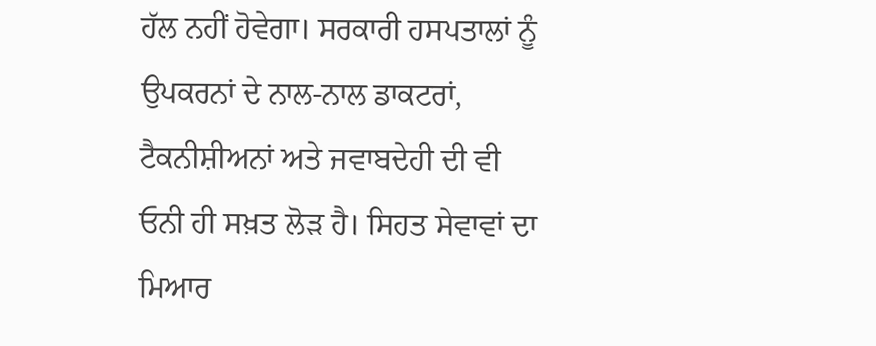ਹੱਲ ਨਹੀਂ ਹੋਵੇਗਾ। ਸਰਕਾਰੀ ਹਸਪਤਾਲਾਂ ਨੂੰ ਉਪਕਰਨਾਂ ਦੇ ਨਾਲ-ਨਾਲ ਡਾਕਟਰਾਂ, ਟੈਕਨੀਸ਼ੀਅਨਾਂ ਅਤੇ ਜਵਾਬਦੇਹੀ ਦੀ ਵੀ ਓਨੀ ਹੀ ਸਖ਼ਤ ਲੋੜ ਹੈ। ਸਿਹਤ ਸੇਵਾਵਾਂ ਦਾ ਮਿਆਰ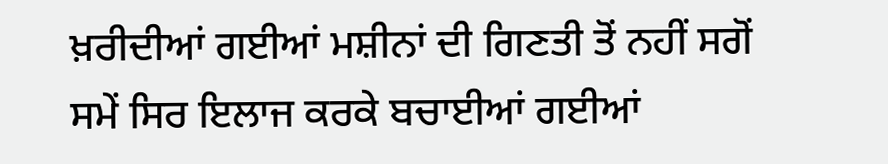ਖ਼ਰੀਦੀਆਂ ਗਈਆਂ ਮਸ਼ੀਨਾਂ ਦੀ ਗਿਣਤੀ ਤੋਂ ਨਹੀਂ ਸਗੋਂ ਸਮੇਂ ਸਿਰ ਇਲਾਜ ਕਰਕੇ ਬਚਾਈਆਂ ਗਈਆਂ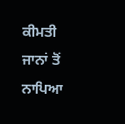ਕੀਮਤੀ ਜਾਨਾਂ ਤੋਂ ਨਾਪਿਆ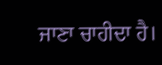ਜਾਣਾ ਚਾਹੀਦਾ ਹੈ।